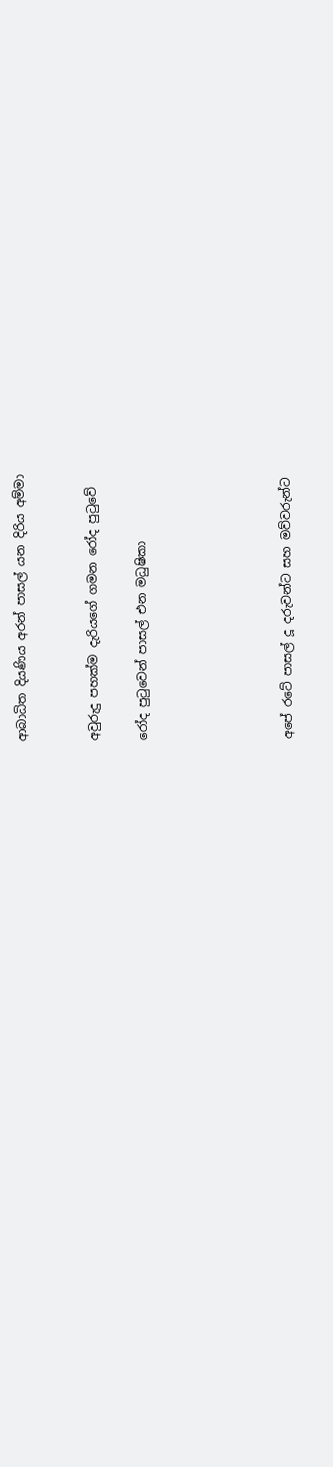ආබාධිත දියණිය අරන් පාසල් යන දිරිය අම්මා


අවුරුදු පහක්ම දැරියගේ ගමන රෝද පුටුවේ

රෝද පුටුවෙන් පාසල් එන මධුෂිකා





අපේ රටේ පාසල් දූ දරුවන්ට සහ මව්වරුන්ට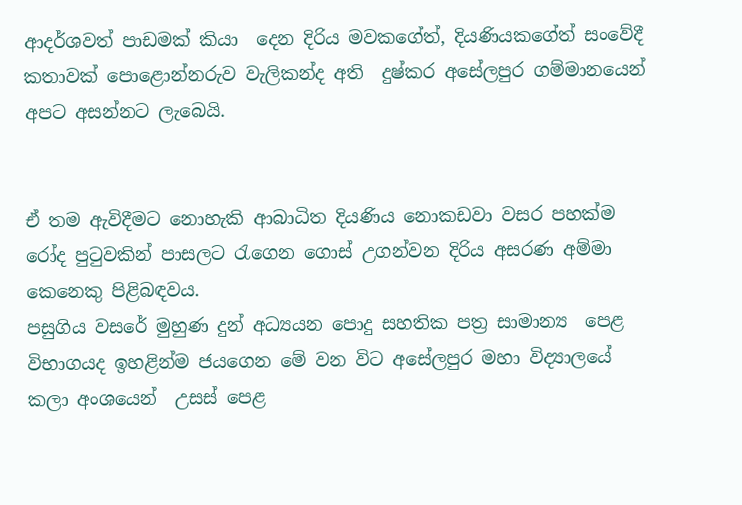ආදර්ශවත් පාඩමක් කියා  දෙන දිරිය මවකගේත්, දියණියකගේත් සංවේදී කතාවක් පොළොන්නරුව වැලිකන්ද අති  දුෂ්කර අසේලපුර ගම්මානයෙන් අපට අසන්නට ලැබෙයි.


ඒ තම ඇවිදීමට නොහැකි ආබාධිත දියණිය නොකඩවා වසර පහක්ම රෝද පුටුවකින් පාසලට රැගෙන ගොස් උගන්වන දිරිය අසරණ අම්මා කෙනෙකු පිළිබඳවය.
පසුගිය වසරේ මුහුණ දුන් අධ්‍යයන පොදු සහතික පත්‍ර සාමාන්‍ය  පෙළ විභාගයද ඉහළින්ම ජයගෙන මේ වන විට අසේලපුර මහා විද්‍යාලයේ කලා අංශයෙන්  උසස් පෙළ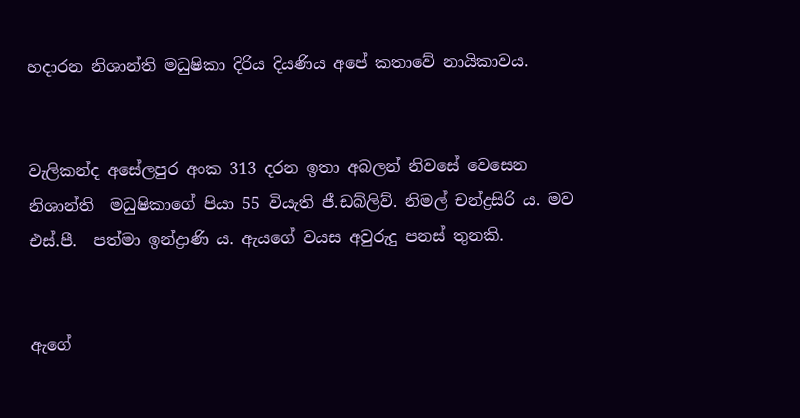හදාරන නිශාන්ති මධුෂිකා දිරිය දියණිය අපේ කතාවේ නායිකාවය.


වැලිකන්ද අසේලපුර අංක 313 දරන ඉතා අබලන් නිවසේ වෙසෙන නිශාන්ති  මධුෂිකාගේ පියා 55 වියැති ජී.ඩබ්ලිව්. නිමල් චන්ද්‍රසිරි ය. මව එස්.පී.  පත්මා ඉන්ද්‍රාණි ය. ඇයගේ වයස අවුරුදු පනස් තුනකි.


ඇගේ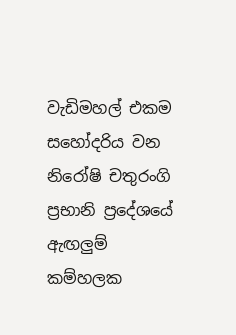වැඩිමහල් එකම සහෝදරිය වන නිරෝෂි චතුරංගි ප්‍රභානි ප්‍රදේශයේ ඇඟලුම් කම්හලක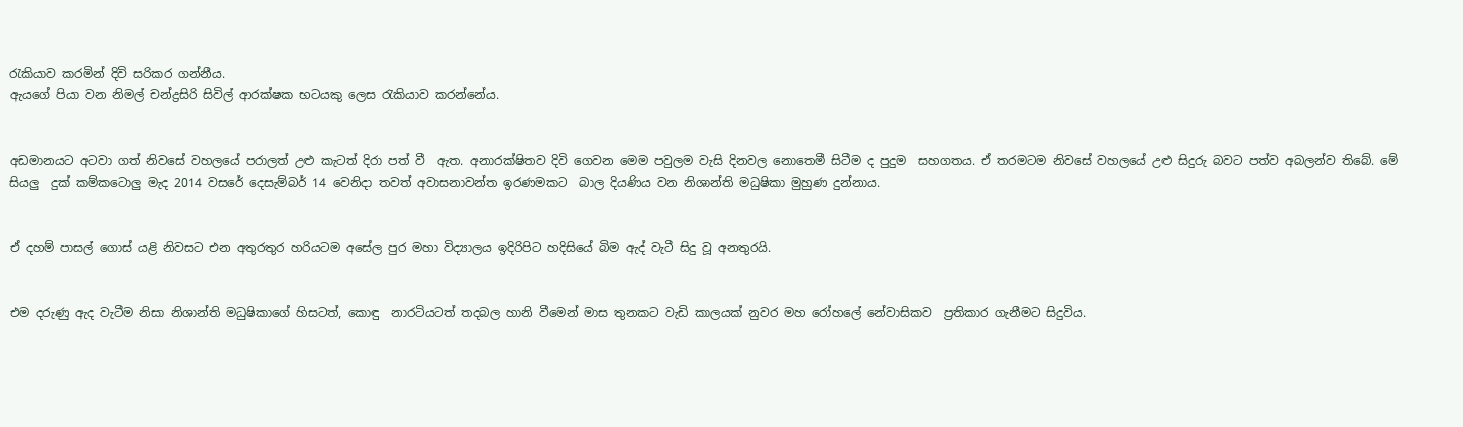රැකියාව කරමින් දිවි සරිකර ගන්නීය.
ඇයගේ පියා වන නිමල් චන්ද්‍රසිරි සිවිල් ආරක්ෂක භටයකු ලෙස රැකියාව කරන්නේය.


අඩමානයට අටවා ගත් නිවසේ වහලයේ පරාලත් උළු කැටත් දිරා පත් වී  ඇත. අනාරක්ෂිතව දිවි ගෙවන මෙම පවුලම වැසි දිනවල නොතෙමී සිටීම ද පුදුම  සහගතය. ඒ තරමටම නිවසේ වහලයේ උළු සිදුරු බවට පත්ව අබලන්ව තිබේ. මේ සියලු  දුක් කම්කටොලු මැද 2014 වසරේ දෙසැම්බර් 14 වෙනිදා තවත් අවාසනාවන්ත ඉරණමකට  බාල දියණිය වන නිශාන්ති මධුෂිකා මුහුණ දුන්නාය.


ඒ දහම් පාසල් ගොස් යළි නිවසට එන අතුරතුර හරියටම අසේල පුර මහා විද්‍යාලය ඉදිරිපිට හදිසියේ බිම ඇද්‍ වැටී සිදු වූ අනතුරයි.


එම දරුණු ඇද වැටීම නිසා නිශාන්ති මධුෂිකාගේ හිසටත්, කොඳු  නාරටියටත් තදබල හානි වීමෙන් මාස තුනකට වැඩි කාලයක් නුවර මහ රෝහලේ නේවාසිකව  ප්‍රතිකාර ගැනීමට සිදුවිය.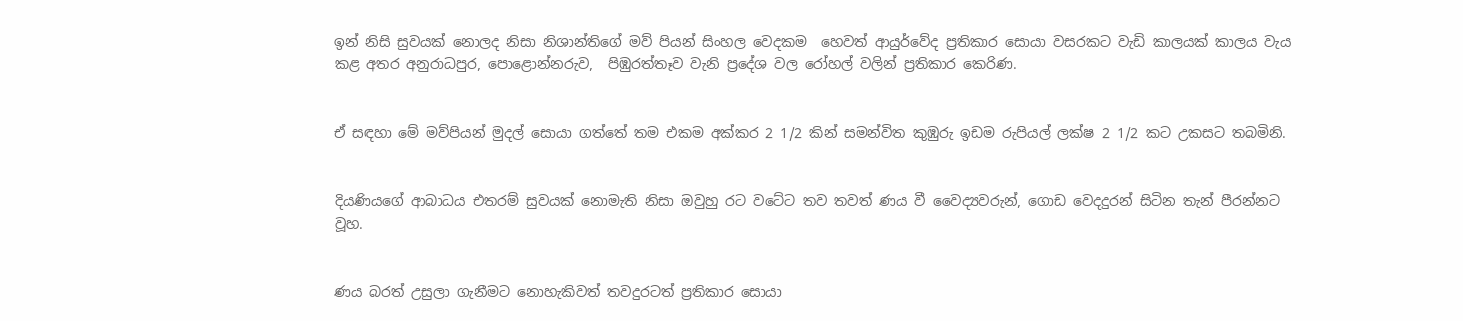ඉන් නිසි සුවයක් නොලද නිසා නිශාන්තිගේ මව් පියන් සිංහල වෙදකම  හෙවත් ආයුර්වේද ප්‍රතිකාර සොයා වසරකට වැඩි කාලයක් කාලය වැය කළ අතර අනුරාධපුර, පොළොන්නරුව,  පිඹුරත්තෑව වැනි ප්‍රදේශ වල රෝහල් වලින් ප්‍රතිකාර කෙරිණ.


ඒ සඳහා මේ මව්පියන් මුදල් සොයා ගත්තේ තම එකම අක්කර 2 1/2 කින් සමන්විත කුඹුරු ඉඩම රුපියල් ලක්ෂ 2 1/2 කට උකසට තබමිනි.


දියණියගේ ආබාධය එතරම් සුවයක් නොමැති නිසා ඔවුහු රට වටේට තව තවත් ණය වී වෛද්‍යවරුන්, ගොඩ වෙදදුරන් සිටින තැන් පීරන්නට වූහ.


ණය බරත් උසුලා ගැනීමට නොහැකිවත් තවදුරටත් ප්‍රතිකාර සොයා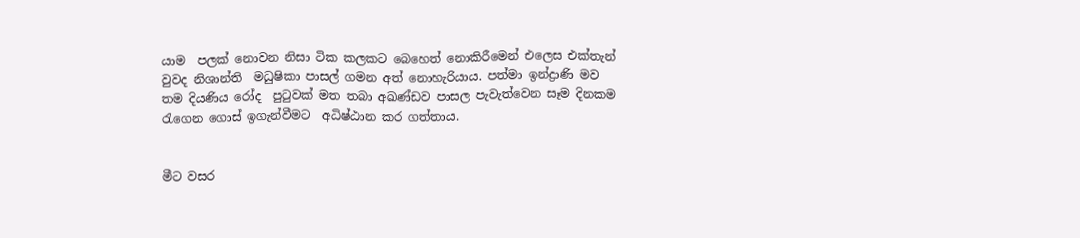යාම  පලක් නොවන නිසා ටික කලකට බෙහෙත් නොකිරීමෙන් එලෙස එක්තැන් වුවද නිශාන්ති  මධුෂිකා පාසල් ගමන අත් නොහැරියාය. පත්මා ඉන්ද්‍රාණි මව තම දියණිය රෝද  පුටුවක් මත තබා අඛණ්ඩව පාසල පැවැත්වෙන සෑම දිනකම රැගෙන ගොස් ඉගැන්වීමට  අධිෂ්ඨාන කර ගත්තාය.


මීට වසර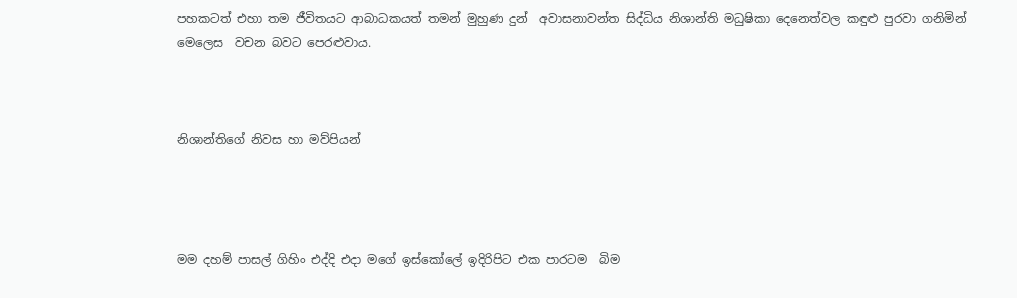පහකටත් එහා තම ජීවිතයට ආබාධකයත් තමන් මුහුණ දුන්  අවාසනාවන්ත සිද්ධිය නිශාන්ති මධුෂිකා දෙනෙත්වල කඳුළු පුරවා ගනිමින් මෙලෙස  වචන බවට පෙරළුවාය.



නිශාන්තිගේ නිවස හා මව්පියන්




මම දහම් පාසල් ගිහිං එද්දි එදා මගේ ඉස්කෝලේ ඉදිරිපිට එක පාරටම  බිම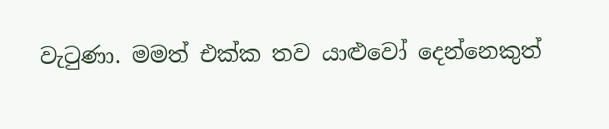වැටුණා. මමත් එක්ක තව යාළුවෝ දෙන්නෙකුත්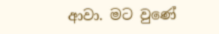ආවා. මට වුණේ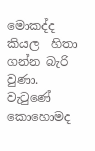මොකද්ද කියල  හිතා ගන්න බැරි වුණා. වැටුණේ කොහොමද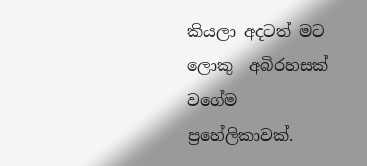කියලා අදටත් මට ලොකු  අබිරහසක් වගේම ප්‍රහේලිකාවක්.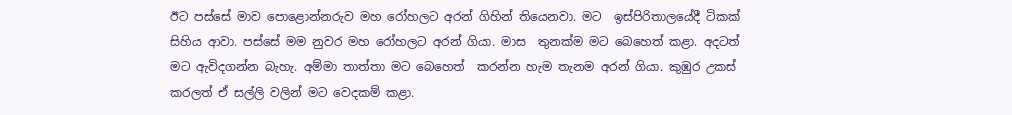ඊට පස්සේ මාව පොළොන්නරුව මහ රෝහලට අරන් ගිහින් තියෙනවා. මට  ඉස්පිරිතාලයේදී ටිකක් සිහිය ආවා. පස්සේ මම නුවර මහ රෝහලට අරන් ගියා. මාස  තුනක්ම මට බෙහෙත් කළා. අදටත් මට ඇවිදගන්න බැහැ. අම්මා තාත්තා මට බෙහෙත්  කරන්න හැම තැනම අරන් ගියා. කුඹුර උකස් කරලත් ඒ සල්ලි වලින් මට වෙදකම් කළා.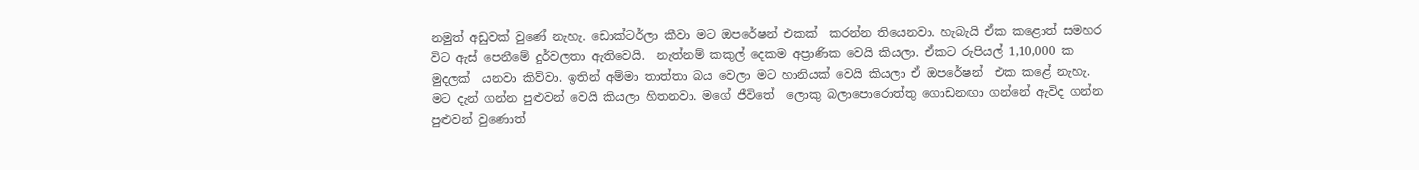නමුත් අඩුවක් වුණේ නැහැ. ඩොක්ටර්ලා කීවා මට ඔපරේෂන් එකක්  කරන්න තියෙනවා. හැබැයි ඒක කළොත් සමහර විට ඇස් පෙනීමේ දුර්වලතා ඇතිවෙයි.  නැත්නම් කකුල් දෙකම අප්‍රාණික වෙයි කියලා. ඒකට රුපියල් 1,10,000 ක මුදලක්  යනවා කිව්වා. ඉතින් අම්මා තාත්තා බය වෙලා මට හානියක් වෙයි කියලා ඒ ඔපරේෂන්  එක කළේ නැහැ. මට දැන් ගන්න පුළුවන් වෙයි කියලා හිතනවා. මගේ ජීවිතේ  ලොකු බලාපොරොත්තු ගොඩනඟා ගන්නේ ඇවිද ගන්න පුළුවන් වුණොත්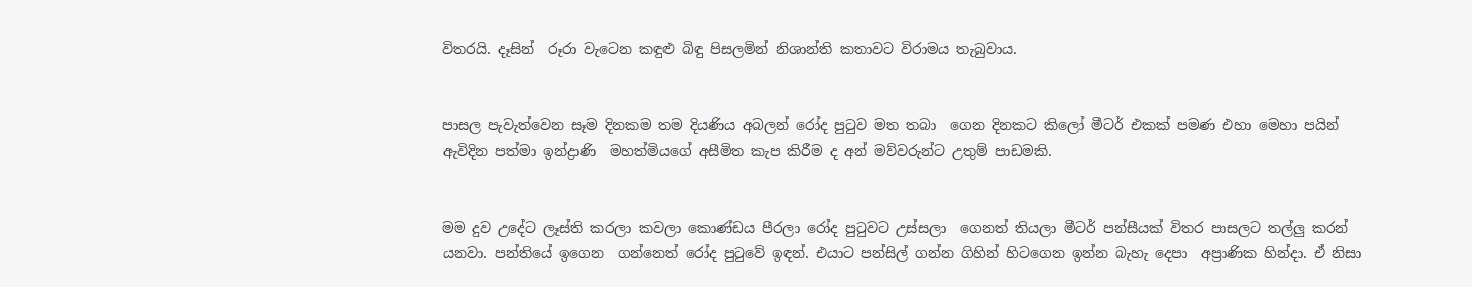විතරයි. දෑසින්  රූරා වැටෙන කඳුළු බිඳු පිසලමින් නිශාන්ති කතාවට විරාමය තැබුවාය.


පාසල පැවැත්වෙන සෑම දිනකම තම දියණිය අබලන් රෝද පුටුව මත තබා  ගෙන දිනකට කිලෝ මීටර් එකක් පමණ එහා මෙහා පයින් ඇවිදින පත්මා ඉන්ද්‍රාණි  මහත්මියගේ අසීමිත කැප කිරීම ද අන් මව්වරුන්ට උතුම් පාඩමකි.


මම දුව උදේට ලෑස්ති කරලා කවලා කොණ්ඩය පීරලා රෝද පුටුවට උස්සලා  ගෙනත් තියලා මීටර් පන්සීයක් විතර පාසලට තල්ලු කරන් යනවා. පන්තියේ ඉගෙන  ගන්නෙත් රෝද පුටුවේ ඉඳන්. එයාට පන්සිල් ගන්න ගිහින් හිටගෙන ඉන්න බැහැ දෙපා  අප්‍රාණික හින්දා. ඒ නිසා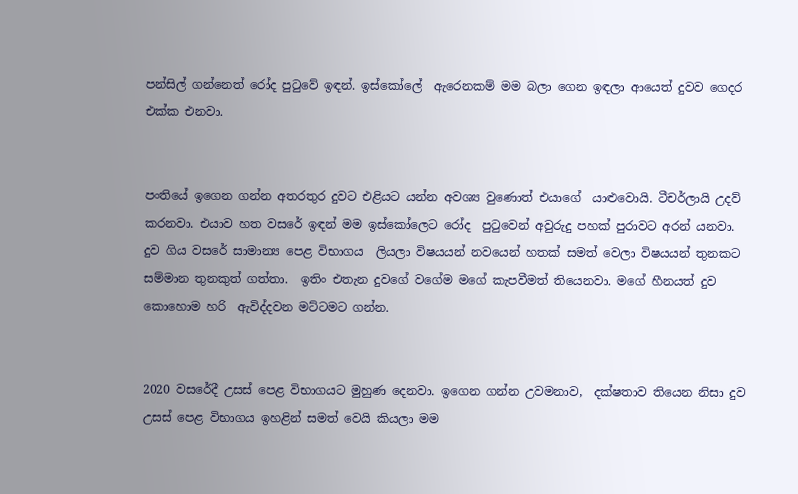පන්සිල් ගන්නෙත් රෝද පුටුවේ ඉඳන්. ඉස්කෝලේ  ඇරෙනකම් මම බලා ගෙන ඉඳලා ආයෙත් දුවව ගෙදර එක්ක එනවා.


පංතියේ ඉගෙන ගන්න අතරතුර දුවට එළියට යන්න අවශ්‍ය වුණොත් එයාගේ  යාළුවොයි. ටීචර්ලායි උදව් කරනවා. එයාව හත වසරේ ඉඳන් මම ඉස්කෝලෙට රෝද  පුටුවෙන් අවුරුදු පහක් පුරාවට අරන් යනවා. දුව ගිය වසරේ සාමාන්‍ය පෙළ විභාගය  ලියලා විෂයයන් නවයෙන් හතක් සමත් වෙලා විෂයයන් තුනකට සම්මාන තුනකුත් ගත්තා.  ඉතිං එතැන දුවගේ වගේම මගේ කැපවීමත් තියෙනවා. මගේ හීනයත් දුව කොහොම හරි  ඇවිද්දවන මට්ටමට ගන්න.


2020 වසරේදී උසස් පෙළ විභාගයට මුහුණ දෙනවා. ඉගෙන ගන්න උවමනාව,  දක්ෂතාව තියෙන නිසා දුව උසස් පෙළ විභාගය ඉහළින් සමත් වෙයි කියලා මම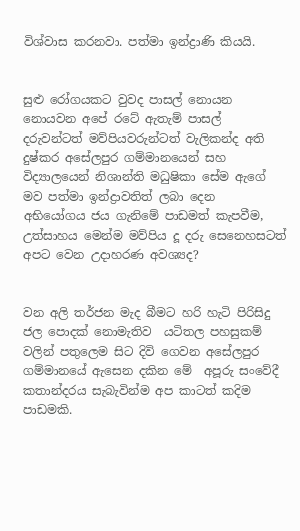විශ්වාස කරනවා. පත්මා ඉන්ද්‍රාණි කියයි.


සුළු රෝගයකට වුවද පාසල් නොයන නොයවන අපේ රටේ ඇතැම් පාසල්  දරුවන්ටත් මව්පියවරුන්ටත් වැලිකන්ද අති දුෂ්කර අසේලපුර ගම්මානයෙන් සහ  විද්‍යාලයෙන් නිශාන්ති මධුෂිකා සේම ඇගේ මව පත්මා ඉන්ද්‍රාවතිත් ලබා දෙන  අභියෝගය ජය ගැනිමේ පාඩමත් කැපවීම, උත්සාහය මෙන්ම මව්පිය දූ දරු සෙනෙහසටත්  අපට වෙන උදාහරණ අවශ්‍යද?


වන අලි තර්ජන මැද බීමට හරි හැටි පිරිසිදු ජල පොදක් නොමැතිව  යටිතල පහසුකම් වලින් පතුලෙම සිට දිවි ගෙවන අසේලපුර ගම්මානයේ ඇසෙන දකින මේ  අපූරු සංවේදී කතාන්දරය සැබැවින්ම අප කාටත් කදිම පාඩමකි.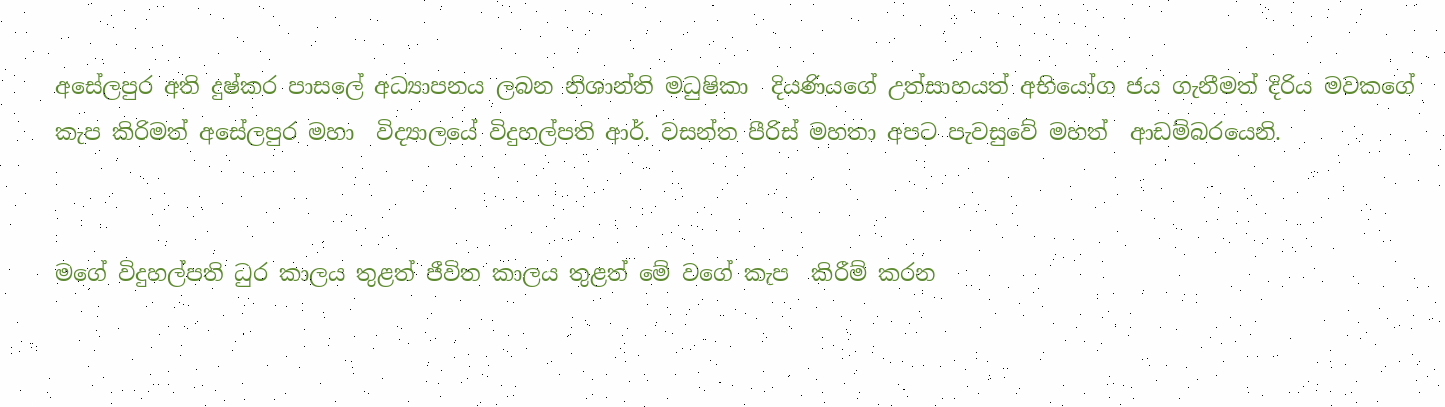අසේලපුර අති දුෂ්කර පාසලේ අධ්‍යාපනය ලබන නිශාන්ති මධුෂිකා  දියණියගේ උත්සාහයත් අභියෝග ජය ගැනීමත් දිරිය මවකගේ කැප කිරිමත් අසේලපුර මහා  විද්‍යාලයේ විදුහල්පති ආර්. වසන්ත පීරිස් මහතා අපට පැවසුවේ මහත්  ආඩම්බරයෙනි.


මගේ විදුහල්පති ධුර කාලය තුළත් ජීවිත කාලය තුළත් මේ වගේ කැප  කිරීම් කරන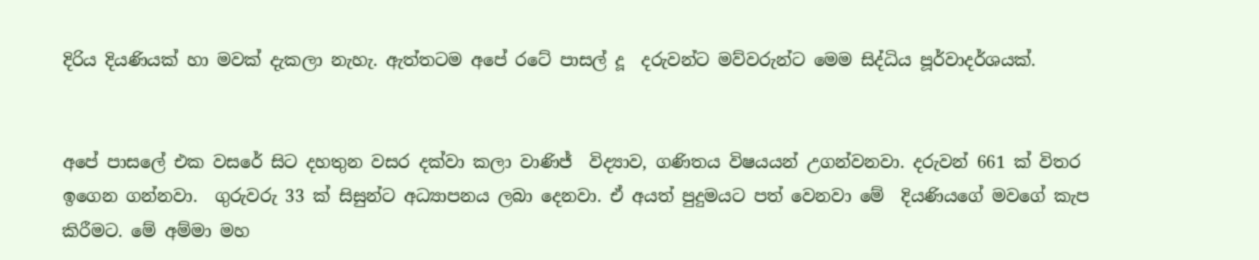දිරිය දියණියක් හා මවක් දැකලා නැහැ. ඇත්තටම අපේ රටේ පාසල් දූ  දරුවන්ට මව්වරුන්ට මෙම සිද්ධිය පූර්වාදර්ශයක්.


අපේ පාසලේ එක වසරේ සිට දහතුන වසර දක්වා කලා වාණිජ්‍  විද්‍යාව, ගණිතය විෂයයන් උගන්වනවා. දරුවන් 661 ක් විතර ඉගෙන ගන්නවා.  ගුරුවරු 33 ක් සිසුන්ට අධ්‍යාපනය ලබා දෙනවා. ඒ අයත් පුදුමයට පත් වෙනවා මේ  දියණියගේ මවගේ කැප කිරීමට. මේ අම්මා මහ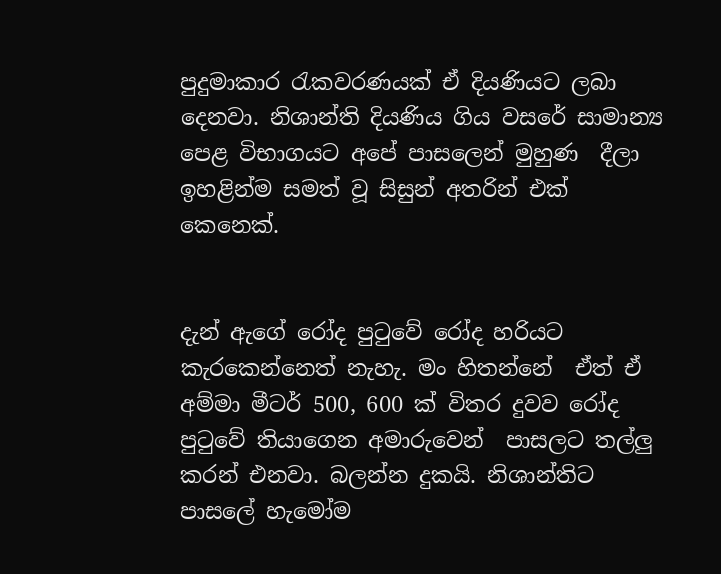පුදුමාකාර රැකවරණයක් ඒ දියණියට ලබා  දෙනවා. නිශාන්ති දියණිය ගිය වසරේ සාමාන්‍ය පෙළ විභාගයට අපේ පාසලෙන් මුහුණ  දීලා ඉහළින්ම සමත් වූ සිසුන් අතරින් එක් කෙනෙක්.


දැන් ඇගේ රෝද පුටුවේ රෝද හරියට කැරකෙන්නෙත් නැහැ. මං හිතන්නේ  ඒත් ඒ අම්මා මීටර් 500, 600 ක් විතර දුවව රෝද පුටුවේ තියාගෙන අමාරුවෙන්  පාසලට තල්ලු කරන් එනවා. බලන්න දුකයි. නිශාන්තිට පාසලේ හැමෝම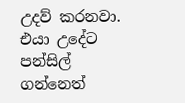උදව් කරනවා.  එයා උදේට පන්සිල් ගන්නෙත්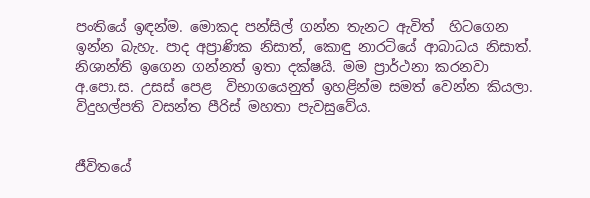පංතියේ ඉඳන්ම. මොකද පන්සිල් ගන්න තැනට ඇවිත්  හිටගෙන ඉන්න බැහැ. පාද අප්‍රාණික නිසාත්, කොඳු නාරටියේ ආබාධය නිසාත්.  නිශාන්ති ඉගෙන ගන්නත් ඉතා දක්ෂයි. මම ප්‍රාර්ථනා කරනවා අ.පො.ස. උසස් පෙළ  විභාගයෙනුත් ඉහළින්ම සමත් වෙන්න කියලා. විදුහල්පති වසන්ත පීරිස් මහතා පැවසුවේය.


ජීවිතයේ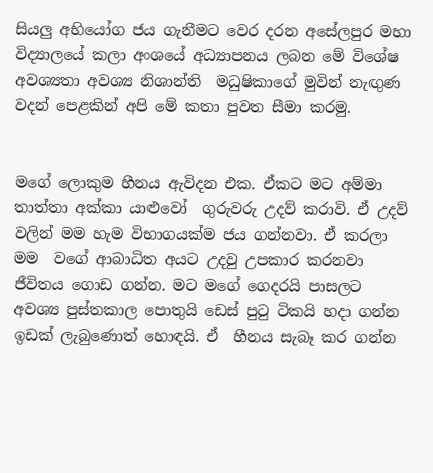සියලු අභියෝග ජය ගැනීමට වෙර දරන අසේලපුර මහා  විද්‍යාලයේ කලා අංශයේ අධ්‍යාපනය ලබන මේ විශේෂ අවශ්‍යතා අවශ්‍ය නිශාන්ති  මධුෂිකාගේ මුවින් නැඟුණ වදන් පෙළකින් අපි මේ කතා පුවත සීමා කරමු.


මගේ ලොකුම හීනය ඇවිදන එක. ඒකට මට අම්මා තාත්තා අක්කා යාළුවෝ  ගුරුවරු උදව් කරාවි. ඒ උදව් වලින් මම හැම විභාගයක්ම ජය ගන්නවා. ඒ කරලා මම  වගේ ආබාධිත අයට උදවු උපකාර කරනවා ජීවිතය ගොඩ ගන්න. මට මගේ ගෙදරයි පාසලට  අවශ්‍ය පුස්තකාල පොතුයි ඩෙස් පුටු ටිකයි හදා ගන්න ඉඩක් ලැබුණොත් හොඳයි. ඒ  හීනය සැබෑ කර ගන්න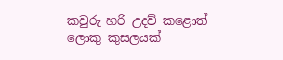කවුරු හරි උදව් කළොත් ලොකු කුසලයක්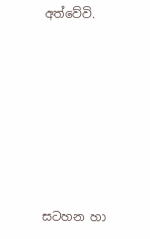අත්වේවි.







සටහන හා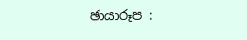ඡායාරූප :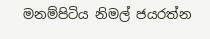මනම්පිටිය නිමල් ජයරත්න